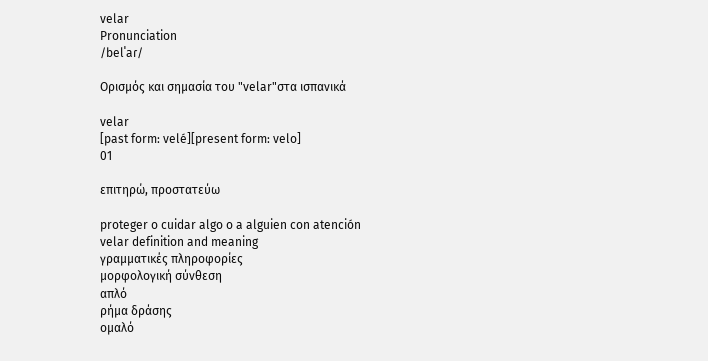velar
Pronunciation
/belˈaɾ/

Ορισμός και σημασία του "velar"στα ισπανικά

velar
[past form: velé][present form: velo]
01

επιτηρώ, προστατεύω

proteger o cuidar algo o a alguien con atención
velar definition and meaning
γραμματικές πληροφορίες
μορφολογική σύνθεση
απλό
ρήμα δράσης
ομαλό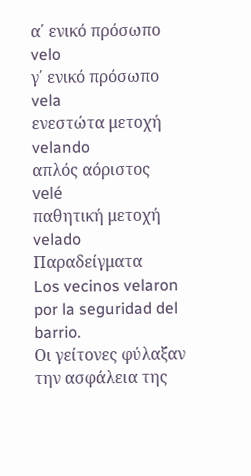α΄ ενικό πρόσωπο
velo
γ΄ ενικό πρόσωπο
vela
ενεστώτα μετοχή
velando
απλός αόριστος
velé
παθητική μετοχή
velado
Παραδείγματα
Los vecinos velaron por la seguridad del barrio.
Οι γείτονες φύλαξαν την ασφάλεια της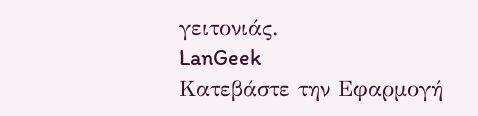γειτονιάς.
LanGeek
Κατεβάστε την Εφαρμογή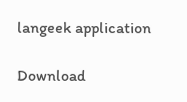langeek application

Download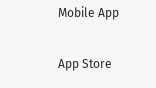Mobile App

App Store